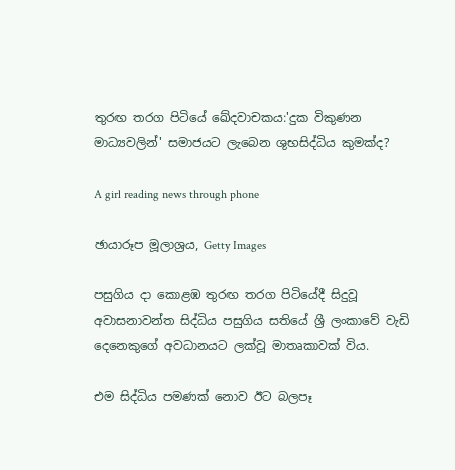තුරඟ තරග පිටියේ ඛේදවාචකය:'දුක විකුණන මාධ්‍යවලින්' සමාජයට ලැබෙන ශුභසිද්ධිය කුමක්ද?

A girl reading news through phone

ඡායාරූප මූලාශ්‍රය, Getty Images

පසුගිය දා කොළඹ තුරඟ තරග පිටියේදී සිදුවූ අවාසනාවන්ත සිද්ධිය පසුගිය සතියේ ශ්‍රී ලංකාවේ වැඩි දෙනෙකුගේ අවධානයට ලක්වූ මාතෘකාවක් විය.

එම සිද්ධිය පමණක් නොව ඊට බලපෑ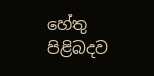හේතු පිළිබදව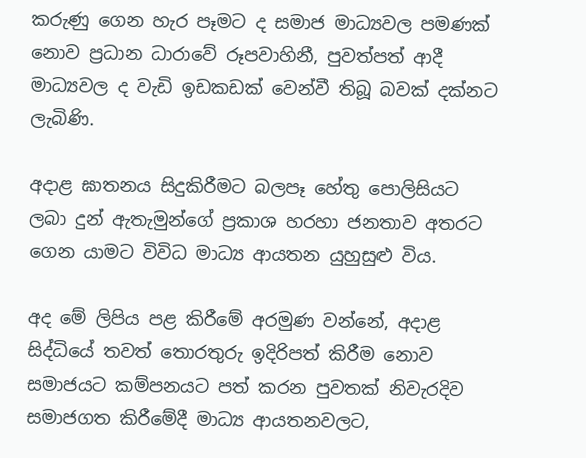කරුණු ගෙන හැර පෑමට ද සමාජ මාධ්‍යවල පමණක් නොව ප්‍රධාන ධාරාවේ රූපවාහිනී, පුවත්පත් ආදී මාධ්‍යවල ද වැඩි ඉඩකඩක් වෙන්වී තිබූ බවක් දක්නට ලැබිණි.

අදාළ ඝාතනය සිදුකිරීමට බලපෑ හේතු පොලිසියට ලබා දුන් ඇතැමුන්ගේ ප්‍රකාශ හරහා ජනතාව අතරට ගෙන යාමට විවිධ මාධ්‍ය ආයතන යුහුසුළු විය.

අද මේ ලිපිය පළ කිරීමේ අරමුණ වන්නේ, අදාළ සිද්ධියේ තවත් තොරතුරු ඉදිරිපත් කිරීම නොව සමාජයට කම්පනයට පත් කරන පුවතක් නිවැරදිව සමාජගත කිරීමේදී මාධ්‍ය ආයතනවලට,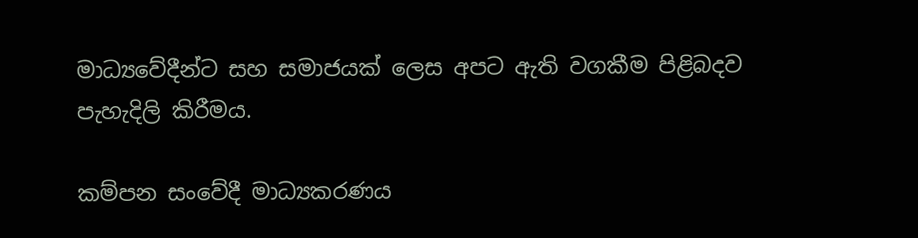මාධ්‍යවේදීන්ට සහ සමාජයක් ලෙස අපට ඇති වගකීම පිළිබදව පැහැදිලි කිරීමය.

කම්පන සංවේදී මාධ්‍යකරණය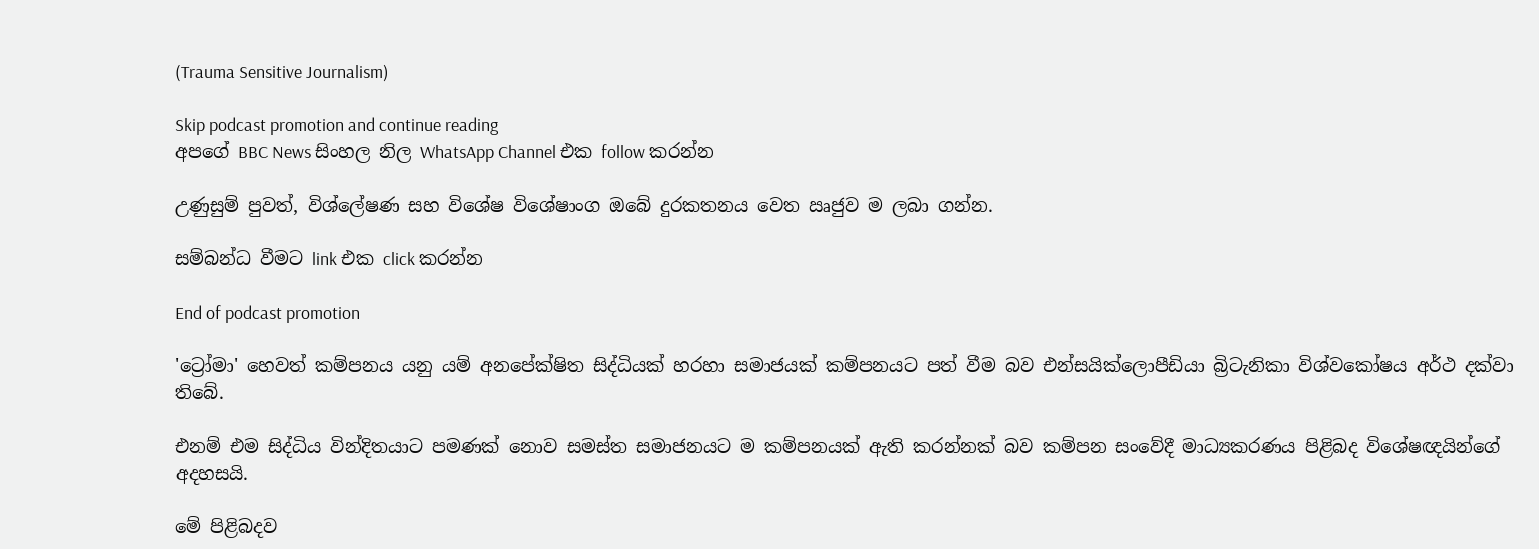(Trauma Sensitive Journalism)

Skip podcast promotion and continue reading
අපගේ BBC News සිංහල නිල WhatsApp Channel එක follow කරන්න

උණුසුම් පුවත්, විශ්ලේෂණ සහ විශේෂ විශේෂාංග ඔබේ දුරකතනය වෙත ඍජුව ම ලබා ගන්න.

සම්බන්ධ වීමට link එක click කරන්න

End of podcast promotion

'ට්‍රෝමා' හෙවත් කම්පනය යනු යම් අනපේක්ෂිත සිද්ධියක් හරහා සමාජයක් කම්පනයට පත් වීම බව එන්සයික්ලොපීඩියා බ්‍රිටැනිකා විශ්වකෝෂය අර්ථ දක්වා තිබේ.

එනම් එම සිද්ධිය වින්දිතයාට පමණක් නොව සමස්ත සමාජනයට ම කම්පනයක් ඇති කරන්නක් බව කම්පන සංවේදී මාධ්‍යකරණය පිළිබද විශේෂඥයින්ගේ අදහසයි.

මේ පිළිබදව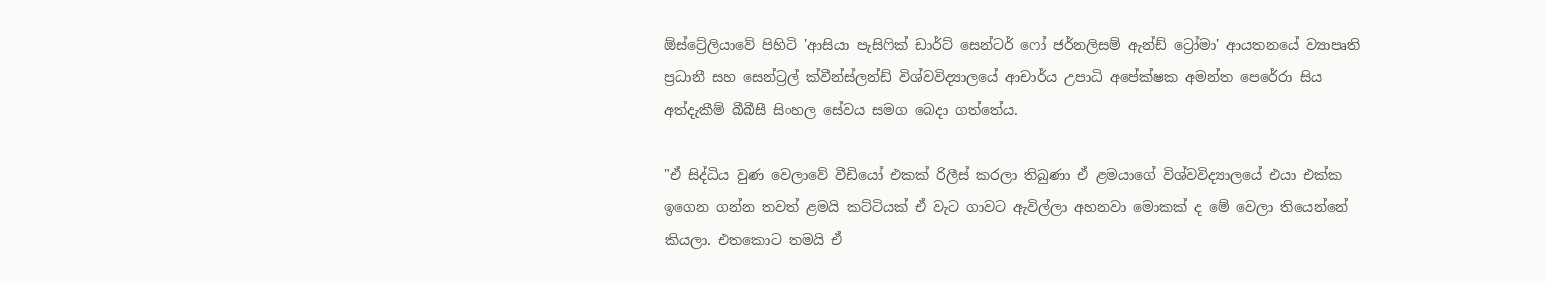ඕස්ට්‍රේලියාවේ පිහිටි 'ආසියා පැසිෆික් ඩාර්ට් සෙන්ටර් ෆෝ ජර්නලිසම් ඇන්ඩ් ට්‍රෝමා' ආයතනයේ ව්‍යාපෘති ප්‍රධානී සහ සෙන්ට්‍රල් ක්වීන්ස්ලන්ඩ් විශ්වවිද්‍යාලයේ ආචාර්ය උපාධි අපේක්ෂක අමන්ත පෙරේරා සිය අත්දැකීම් බීබීසී සිංහල සේවය සමග බෙදා ගත්තේය.

"ඒ සිද්ධිය වුණ වෙලාවේ වීඩියෝ එකක් රිලීස් කරලා තිබුණා ඒ ළමයාගේ විශ්වවිද්‍යාලයේ එයා එක්ක ඉගෙන ගන්න තවත් ළමයි කට්ටියක් ඒ වැට ගාවට ඇවිල්ලා අහනවා මොකක් ද මේ වෙලා තියෙන්නේ කියලා. එතකොට තමයි ඒ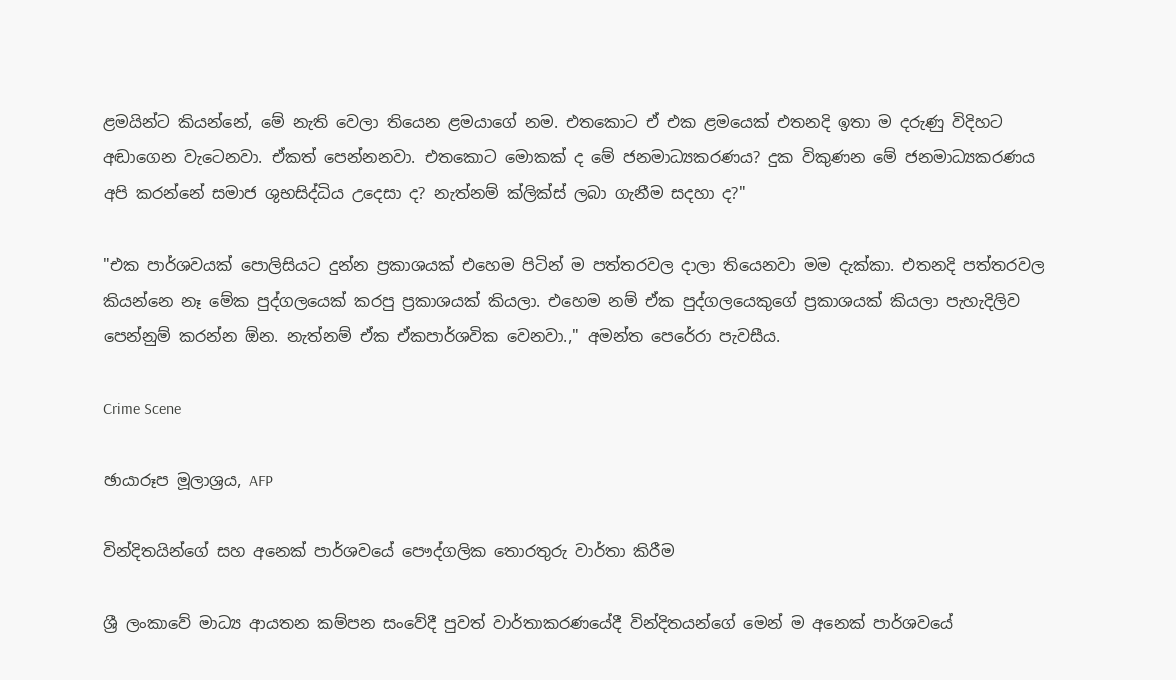ළමයින්ට කියන්නේ, මේ නැති වෙලා තියෙන ළමයාගේ නම. එතකොට ඒ එක ළමයෙක් එතනදි ඉතා ම දරුණු විදිහට අඬාගෙන වැටෙනවා. ඒකත් පෙන්නනවා. එතකොට මොකක් ද මේ ජනමාධ්‍යකරණය? දුක විකුණන මේ ජනමාධ්‍යකරණය අපි කරන්නේ සමාජ ශුභසිද්ධිය උදෙසා ද? නැත්නම් ක්ලික්ස් ලබා ගැනීම සදහා ද?"

"එක පාර්ශවයක් පොලිසියට දුන්න ප්‍රකාශයක් එහෙම පිටින් ම පත්තරවල දාලා තියෙනවා මම දැක්කා. එතනදි පත්තරවල කියන්නෙ නෑ මේක පුද්ගලයෙක් කරපු ප්‍රකාශයක් කියලා. එහෙම නම් ඒක පුද්ගලයෙකුගේ ප්‍රකාශයක් කියලා පැහැදිලිව පෙන්නුම් කරන්න ඕන. නැත්නම් ඒක ඒකපාර්ශවික වෙනවා.," අමන්ත පෙරේරා පැවසීය.

Crime Scene

ඡායාරූප මූලාශ්‍රය, AFP

වින්දිතයින්ගේ සහ අනෙක් පාර්ශවයේ පෞද්ගලික තොරතුරු වාර්තා කිරීම

ශ්‍රී ලංකාවේ මාධ්‍ය ආයතන කම්පන සංවේදී පුවත් වාර්තාකරණයේදී වින්දිතයන්ගේ මෙන් ම අනෙක් පාර්ශවයේ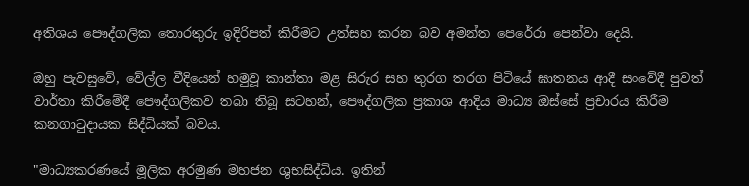අතිශය පෞද්ගලික තොරතුරු ඉදිරිපත් කිරීමට උත්සහ කරන බව අමන්ත පෙරේරා පෙන්වා දෙයි.

ඔහු පැවසුවේ, වේල්ල වීදියෙන් හමුවූ කාන්තා මළ සිරුර සහ තුරග තරග පිටියේ ඝාතනය ආදී සංවේදී පුවත් වාර්තා කිරීමේදී පෞද්ගලිකව තබා තිබූ සටහන්, පෞද්ගලික ප්‍රකාශ ආදිය මාධ්‍ය ඔස්සේ ප්‍රචාරය කිරීම කනගාටුදායක සිද්ධියක් බවය.

"මාධ්‍යකරණයේ මූලික අරමුණ මහජන ශුභසිද්ධිය. ඉතින්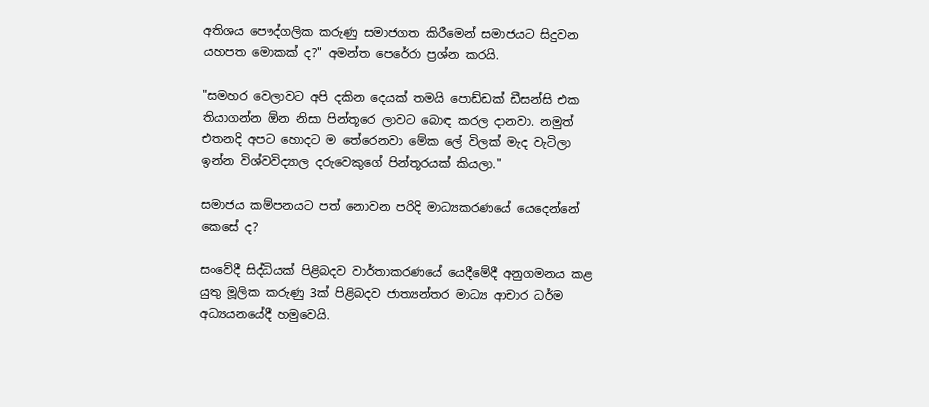අතිශය පෞද්ගලික කරුණු සමාජගත කිරීමෙන් සමාජයට සිදුවන යහපත මොකක් ද?" අමන්ත පෙරේරා ප්‍රශ්න කරයි.

"සමහර වෙලාවට අපි දකින දෙයක් තමයි පොඩ්ඩක් ඩීසන්සි එක තියාගන්න ඕන නිසා පින්තූරෙ ලාවට බොඳ කරල දානවා. නමුත් එතනදි අපට හොදට ම තේරෙනවා මේක ලේ විලක් මැද වැටිලා ඉන්න විශ්වවිද්‍යාල දරුවෙකුගේ පින්තූරයක් කියලා."

සමාජය කම්පනයට පත් නොවන පරිදි මාධ්‍යකරණයේ යෙදෙන්නේ කෙසේ ද?

සංවේදී සිද්ධියක් පිළිබදව වාර්තාකරණයේ යෙදීමේදී අනුගමනය කළ යුතු මූලික කරුණු 3ක් පිළිබදව ජාත්‍යන්තර මාධ්‍ය ආචාර ධර්ම අධ්‍යයනයේදී හමුවෙයි.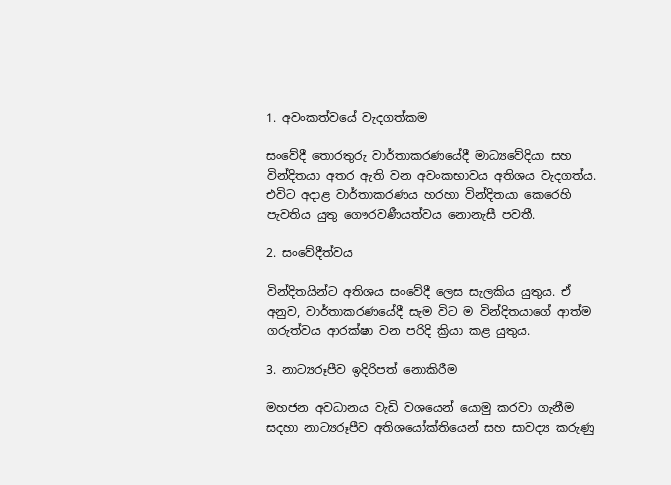1. අවංකත්වයේ වැදගත්කම

සංවේදී තොරතුරු වාර්තාකරණයේදී මාධ්‍යවේදියා සහ වින්දිතයා අතර ඇති වන අවංකභාවය අතිශය වැදගත්ය. එවිට අදාළ වාර්තාකරණය හරහා වින්දිතයා කෙරෙහි පැවතිය යුතු ගෞරවණීයත්වය නොනැසී පවතී.

2. සංවේදීත්වය

වින්දිතයින්ට අතිශය සංවේදී ලෙස සැලකිය යුතුය. ඒ අනුව, වාර්තාකරණයේදී සැම විට ම වින්දිතයාගේ ආත්ම ගරුත්වය ආරක්ෂා වන පරිදි ක්‍රියා කළ යුතුය.

3. නාට්‍යරූපීව ඉදිරිපත් නොකිරීම

මහජන අවධානය වැඩි වශයෙන් යොමු කරවා ගැනීම සදහා නාට්‍යරූපීව අතිශයෝක්තියෙන් සහ සාවද්‍ය කරුණු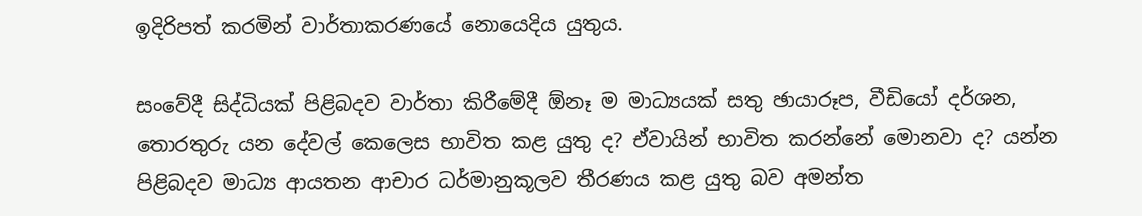ඉදිරිපත් කරමින් වාර්තාකරණයේ නොයෙදිය යුතුය.

සංවේදී සිද්ධියක් පිළිබදව වාර්තා කිරීමේදී ඕනෑ ම මාධ්‍යයක් සතු ඡායාරූප, වීඩියෝ දර්ශන, තොරතුරු යන දේවල් කෙලෙස භාවිත කළ යුතු ද? ඒවායින් භාවිත කරන්නේ මොනවා ද? යන්න පිළිබදව මාධ්‍ය ආයතන ආචාර ධර්මානුකූලව තීරණය කළ යුතු බව අමන්ත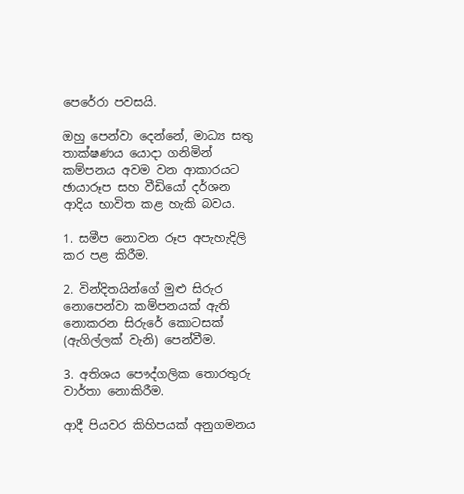පෙරේරා පවසයි.

ඔහු පෙන්වා දෙන්නේ, මාධ්‍ය සතු තාක්ෂණය යොදා ගනිමින් කම්පනය අවම වන ආකාරයට ඡායාරූප සහ වීඩියෝ දර්ශන ආදිය භාවිත කළ හැකි බවය.

1. සමීප නොවන රූප අපැහැදිලි කර පළ කිරීම.

2. වින්දිතයින්ගේ මුළු සිරුර නොපෙන්වා කම්පනයක් ඇති නොකරන සිරුරේ කොටසක් (ඇගිල්ලක් වැනි) පෙන්වීම.

3. අතිශය පෞද්ගලික තොරතුරු වාර්තා නොකිරීම.

ආදී පියවර කිහිපයක් අනුගමනය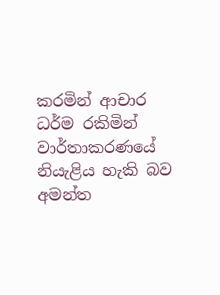කරමින් ආචාර ධර්ම රකිමින් වාර්තාකරණයේ නියැළිය හැකි බව අමන්ත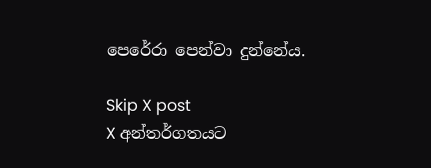පෙරේරා පෙන්වා දුන්නේය.

Skip X post
X අන්තර්ගතයට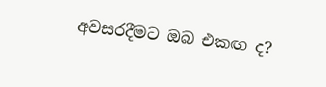අවසරදීමට ඔබ එකඟ ද?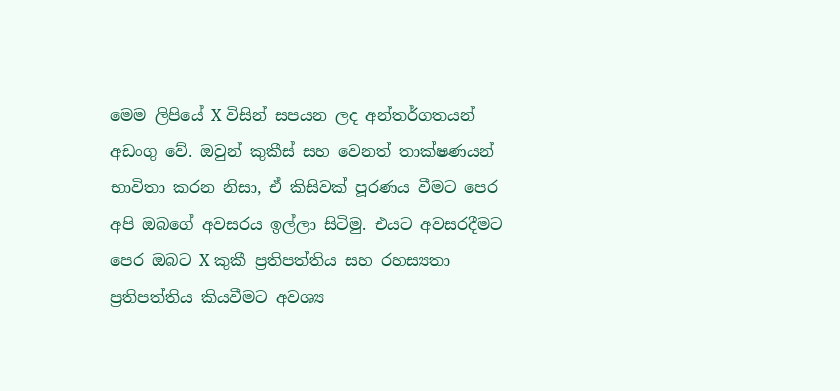මෙම ලිපියේ X විසින් සපයන ලද අන්තර්ගතයන් අඩංගු වේ. ඔවුන් කුකීස් සහ වෙනත් තාක්ෂණයන් භාවිතා කරන නිසා, ඒ කිසිවක් පූරණය වීමට පෙර අපි ඔබගේ අවසරය ඉල්ලා සිටිමු. එයට අවසරදීමට පෙර ඔබට X කුකී ප්‍රතිපත්තිය සහ රහස්‍යතා ප්‍රතිපත්තිය කියවීමට අවශ්‍ය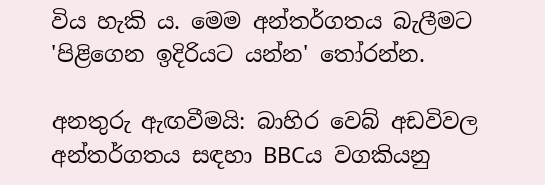විය හැකි ය. මෙම අන්තර්ගතය බැලීමට 'පිළිගෙන ඉදිරියට යන්න' තෝරන්න.

අනතුරු ඇඟවීමයි: බාහිර වෙබ් අඩවිවල අන්තර්ගතය සඳහා BBCය වගකියනු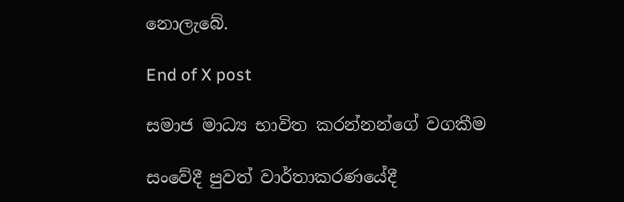නොලැබේ.

End of X post

සමාජ මාධ්‍ය භාවිත කරන්නන්ගේ වගකීම

සංවේදී පුවත් වාර්තාකරණයේදී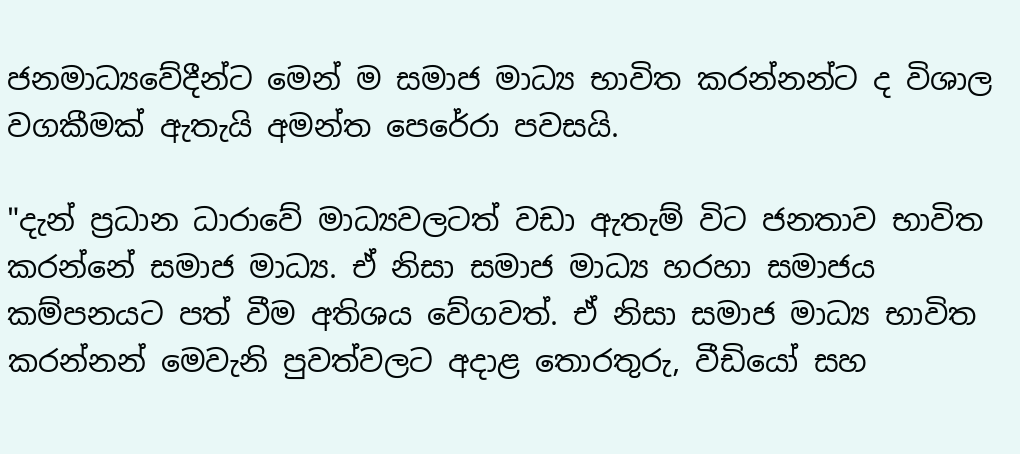ජනමාධ්‍යවේදීන්ට මෙන් ම සමාජ මාධ්‍ය භාවිත කරන්නන්ට ද විශාල වගකීමක් ඇතැයි අමන්ත පෙරේරා පවසයි.

"දැන් ප්‍රධාන ධාරාවේ මාධ්‍යවලටත් වඩා ඇතැම් විට ජනතාව භාවිත කරන්නේ සමාජ මාධ්‍ය. ඒ නිසා සමාජ මාධ්‍ය හරහා සමාජය කම්පනයට පත් වීම අතිශය වේගවත්. ඒ නිසා සමාජ මාධ්‍ය භාවිත කරන්නන් මෙවැනි පුවත්වලට අදාළ තොරතුරු, වීඩියෝ සහ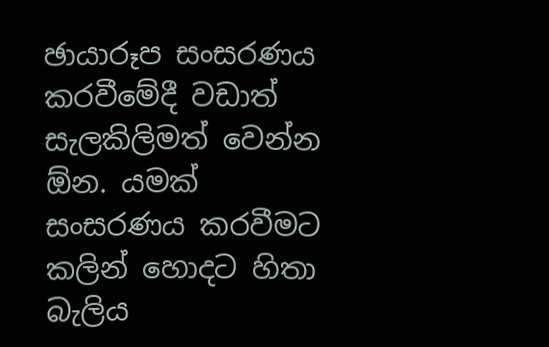ඡායාරූප සංසරණය කරවීමේදී වඩාත් සැලකිලිමත් වෙන්න ඕන. යමක් සංසරණය කරවීමට කලින් හොදට හිතා බැලිය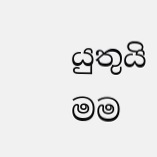යුතුයි මම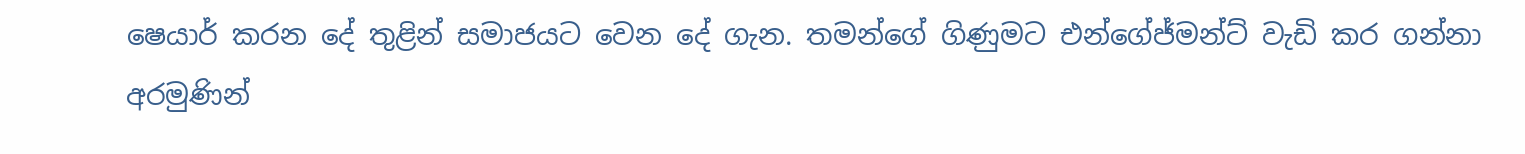ෂෙයාර් කරන දේ තුළින් සමාජයට වෙන දේ ගැන. තමන්ගේ ගිණුමට එන්ගේජ්මන්ට් වැඩි කර ගන්නා අරමුණින්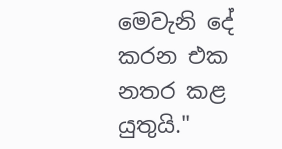මෙවැනි දේ කරන එක නතර කළ යුතුයි."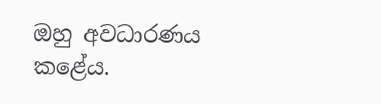ඔහු අවධාරණය කළේය.